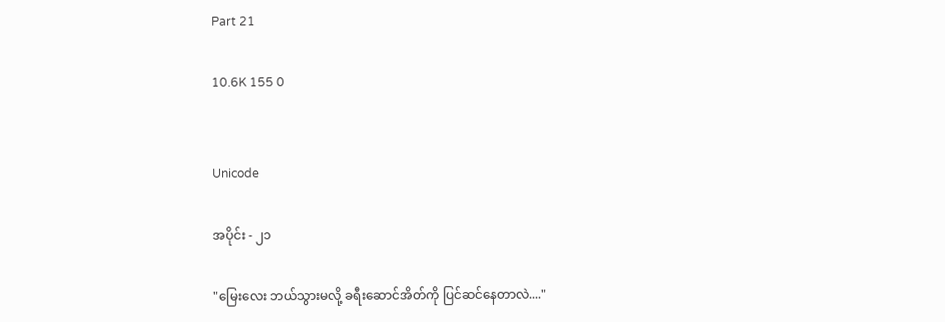Part 21

10.6K 155 0


Unicode

အပိုင်း - ၂၁

"မြေးလေး ဘယ်သွားမလို့ ခရီးဆောင်အိတ်ကို ပြင်ဆင်နေတာလဲ...."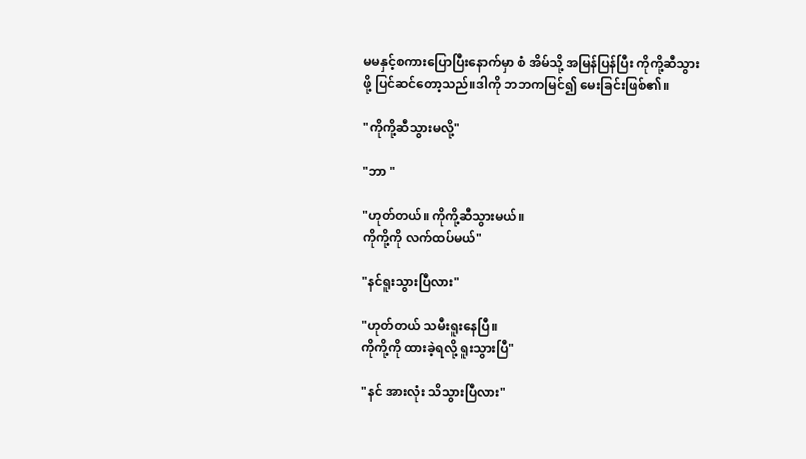မမနှင့်စကားပြောပြီးနောက်မှာ စံ အိမ်သို့ အမြန်ပြန်ပြီး ကိုကို့ဆီသွားဖို့ ပြင်ဆင်တော့သည်။ဒါကို ဘဘကမြင်၍ မေးခြင်းဖြစ်၏။

"ကိုကို့ဆီသွားမလို့"

"ဘာ "

"ဟုတ်တယ်။ ကိုကို့ဆီသွားမယ်။
ကိုကို့ကို လက်ထပ်မယ်"

"နင်ရူးသွားပြီလား"

"ဟုတ်တယ် သမီးရူးနေပြီ။
ကိုကို့ကို ထားခဲ့ရလို့ ရူးသွားပြီ"

"နင် အားလုံး သိသွားပြီလား"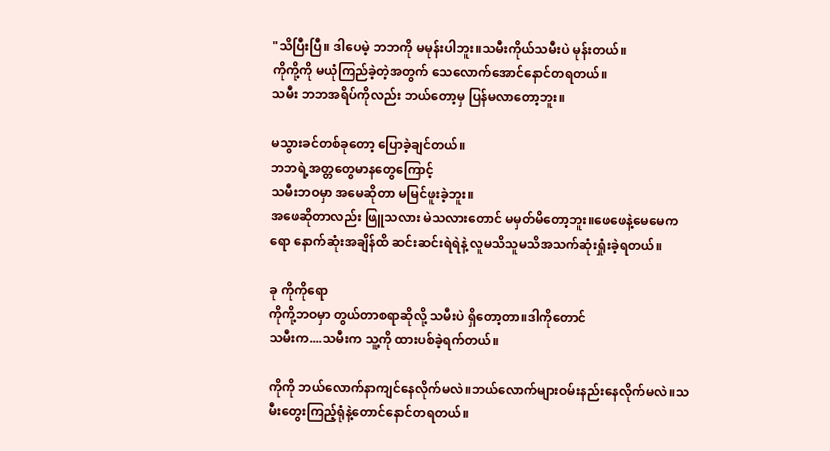"သိပြီးပြီ။ ဒါပေမဲ့ ဘဘကို မမုန်းပါဘူး။သမီးကိုယ်သမီးပဲ မုန်းတယ်။
ကိုကို့ကို မယုံကြည်ခဲ့တဲ့အတွက် သေလောက်အောင်နောင်တရတယ်။
သမီး ဘဘအရိပ်ကိုလည်း ဘယ်တော့မှ ပြန်မလာတော့ဘူး။

မသွားခင်တစ်ခုတော့ ပြောခဲ့ချင်တယ်။
ဘဘရဲ့အတ္တတွေမာနတွေကြောင့်
သမီးဘဝမှာ အမေဆိုတာ မမြင်ဖူးခဲ့ဘူး။
အဖေဆိုတာလည်း ဖြူသလား မဲသလားတောင် မမှတ်မိတော့ဘူး။ဖေဖေနဲ့မေမေကရော နောက်ဆုံးအချိန်ထိ ဆင်းဆင်းရဲရဲနဲ့ လူမသိသူမသိအသက်ဆုံးရှုံးခဲ့ရတယ်။

ခု ကိုကိုရော
ကိုကို့ဘဝမှာ တွယ်တာစရာဆိုလို့ သမီးပဲ ရှိတော့တာ။ဒါကိုတောင်
သမီးက....သမီးက သူ့ကို ထားပစ်ခဲ့ရက်တယ်။

ကိုကို ဘယ်လောက်နာကျင်နေလိုက်မလဲ။ဘယ်လောက်များဝမ်းနည်းနေလိုက်မလဲ။သမီးတွေးကြည့်ရုံနဲ့တောင်နောင်တရတယ်။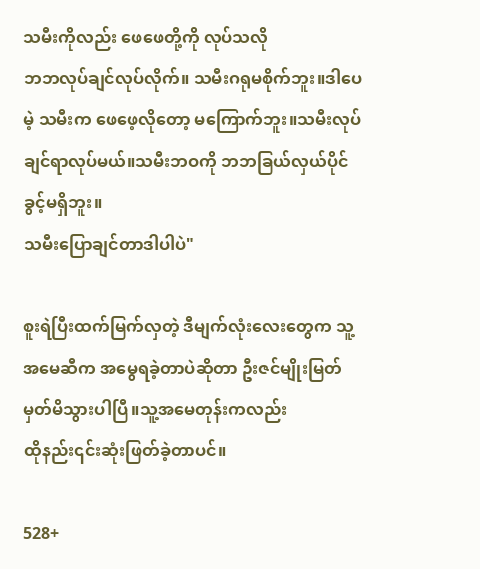သမီးကိုလည်း ဖေဖေတို့ကို လုပ်သလို
ဘဘလုပ်ချင်လုပ်လိုက်။ သမီးဂရုမစိုက်ဘူး။ဒါပေမဲ့ သမီးက ဖေဖေ့လိုတော့ မကြောက်ဘူး။သမီးလုပ်ချင်ရာလုပ်မယ်။သမီးဘဝကို ဘဘခြယ်လှယ်ပိုင်ခွင့်မရှိဘူး။
သမီးပြောချင်တာဒါပါပဲ"

စူးရဲပြီးထက်မြက်လှတဲ့ ဒီမျက်လုံးလေး‌တွေက သူ့အမေဆီက အမွေရခဲ့တာပဲဆိုတာ ဦးဇင်မျိုးမြတ် မှတ်မိသွားပါပြီ။သူ့အမေတုန်းကလည်း
ထိုနည်း၎င်းဆုံးဖြတ်ခဲ့တာပင်။

528+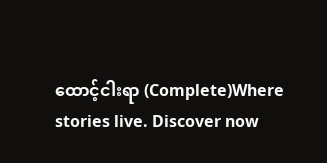ထောင့်ငါးရာ (Complete)Where stories live. Discover now